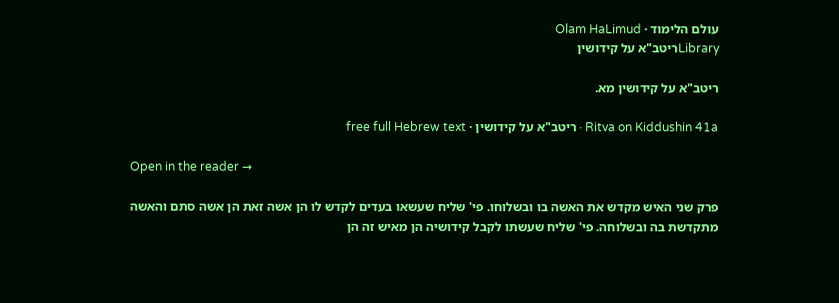עולם הלימוד · Olam HaLimud
Libraryריטב"א על קידושין

ריטב"א על קידושין מא.

Ritva on Kiddushin 41a · ריטב"א על קידושין · free full Hebrew text

Open in the reader →

פרק שני האיש מקדש את האשה בו ובשלוחו. פי' שליח שעשאו בעדים לקדש לו הן אשה זאת הן אשה סתם והאשה מתקדשת בה ובשלוחה. פי' שליח שעשתו לקבל קידושיה הן מאיש זה הן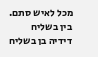מכל לאיש סתם. בין בשליח דידיה בן בשליח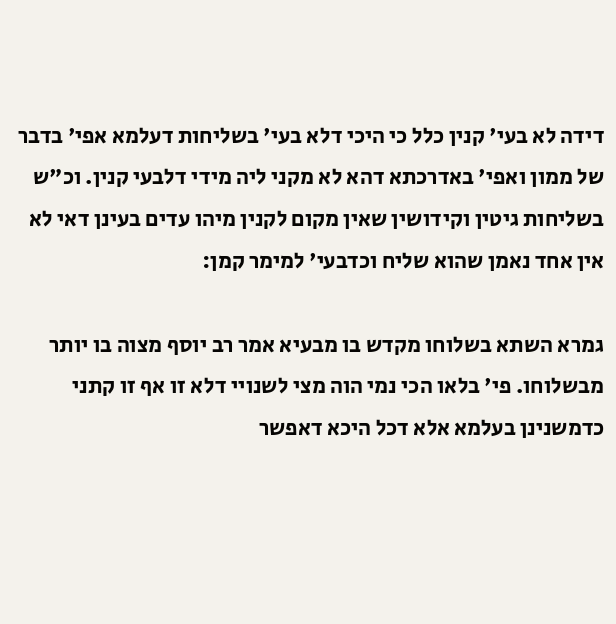דידה לא בעי' קנין כלל כי היכי דלא בעי' בשליחות דעלמא אפי' בדבר של ממון ואפי' באדרכתא דהא לא מקני ליה מידי דלבעי קנין. וכ"ש בשליחות גיטין וקידושין שאין מקום לקנין מיהו עדים בעינן דאי לא אין אחד נאמן שהוא שליח וכדבעי' למימר קמן:

גמרא השתא בשלוחו מקדש בו מבעיא אמר רב יוסף מצוה בו יותר מבשלוחו. פי' בלאו הכי נמי הוה מצי לשנויי דלא זו אף זו קתני כדמשנינן בעלמא אלא דכל היכא דאפשר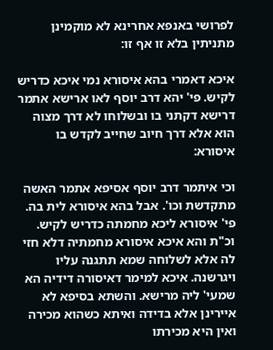לפרושי באנפא אחרינא לא מוקמינן מתניתין בלא זו אף זו:

איכא דאמרי בהא איסורא נמי איכא כדריש לקיש. פי' יהא דרב יוסף לאו ארישא אתמר דרישא דקתני בו ובשלוחו לא דרך מצוה הוא אלא דרך חיוב שחייב לקדש בו איסורא:

וכי איתמר דרב יוסף אסיפא אתמר האשה מתקדשת וכו'. אבל בהא איסורא לית בה. פי' איסורא ליכא מחמתה כדריש לקיש. וכ"ת והא איכא איסורא מחמתיה דלא חזי לה אלא לשלוחה שמא תתגנה עליו ויגרשנה. איכא למימר דאיסורה דידיה הא שמעי' ליה מרישא. והשתא בסיפא לא איירינן אלא בדידה ואיתא כשהוא מכירה ואין היא מכירתו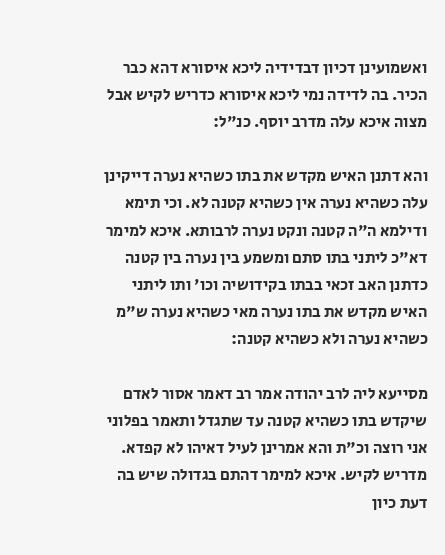ואשמועינן דכיון דבדידיה ליכא איסורא דהא כבר הכיר. בה לדידה נמי ליכא איסורא כדריש לקיש אבל מצוה איכא עלה מדרב יוסף. כנ"ל:

והא דתנן האיש מקדש את בתו כשהיא נערה דייקינן עלה כשהיא נערה אין כשהיא קטנה לא. וכי תימא ודילמא ה"ה קטנה ונקט נערה לרבותא. איכא למימר דא"כ ליתני בתו סתם ומשמע בין נערה בין קטנה כדתנן האב זכאי בבתו בקידושיה וכו' ותו ליתני האיש מקדש את בתו נערה מאי כשהיא נערה ש"מ כשהיא נערה ולא כשהיא קטנה:

מסייעא ליה לרב יהודה אמר רב דאמר אסור לאדם שיקדש בתו כשהיא קטנה עד שתגדל ותאמר בפלוני אני רוצה וכ"ת והא אמרינן לעיל דאיהו לא קפדא. מדריש לקיש. איכא למימר דהתם בגדולה שיש בה דעת כיון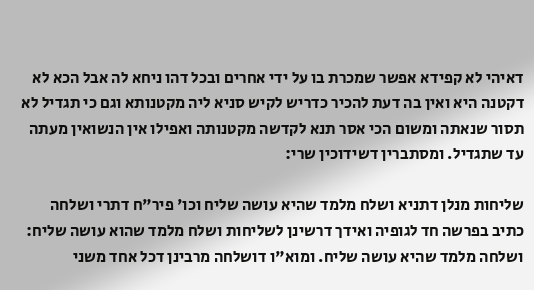דאיהי לא קפידא אפשר שמכרת בו על ידי אחרים ובכל דהו ניחא לה אבל הכא לא דקטנה היא ואין בה דעת להכיר כדריש לקיש סניא ליה מקטנותא וגם כי תגדיל לא תסור שנאתה ומשום הכי אסר תנא לקדשה מקטנותה ואפילו אין הנשואין מעתה עד שתגדיל. ומסתברין דשידוכין שרי:

שליחות מנלן דתניא ושלח מלמד שהיא עושה שליח וכו' פיר"ח דתרי ושלחה כתיב בפרשה חד לגופיה ואידך דרשינן לשליחות ושלח מלמד שהוא עושה שליח: ושלחה מלמד שהיא עושה שליח. ומוא"ו דושלחה מרבינן דכל אחד משני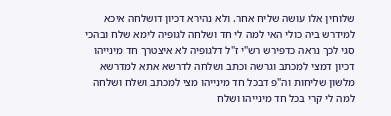שלוחין אלו עושה שליח אחר. ולא נהירא דכיון דושלחה איכא למידרש ביה כולי האי למה לי חד ושלחה לגופיה לימא שלח ובהכי סגי לכך נראה כדפירש רש"י ז"ל דלגופיה לא איצטרך חד מינייהו דכיון דמצי למכתב וגרשה וכתב ושלחה לדרשא אתא למדרשא מלשון שליחות וה"פ דבכל חד מינייהו מצי למכתב ושלח ושלחה למה לי קרי בכל חד מינייהו ושלח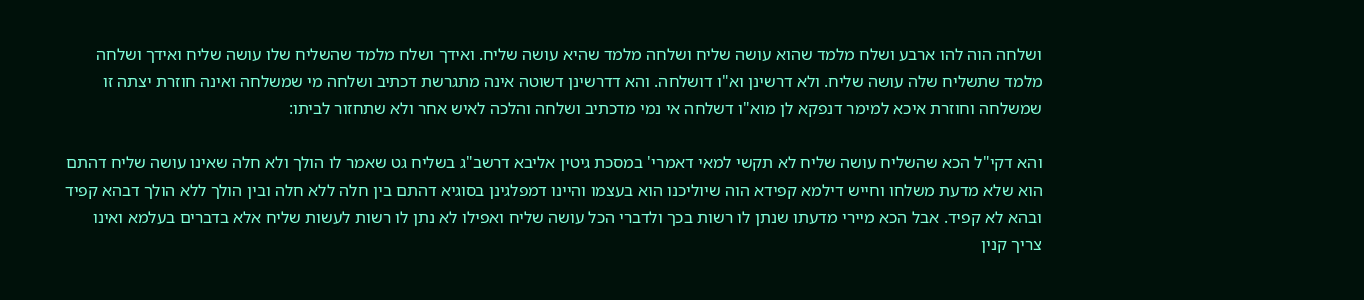ושלחה הוה להו ארבע ושלח מלמד שהוא עושה שליח ושלחה מלמד שהיא עושה שליח. ואידך ושלח מלמד שהשליח שלו עושה שליח ואידך ושלחה מלמד שתשליח שלה עושה שליח. ולא דרשינן וא"ו דושלחה. והא דדרשינן דשוטה אינה מתגרשת דכתיב ושלחה מי שמשלחה ואינה חוזרת יצתה זו שמשלחה וחוזרת איכא למימר דנפקא לן מוא"ו דשלחה אי נמי מדכתיב ושלחה והלכה לאיש אחר ולא שתחזור לביתו:

והא דקי"ל הכא שהשליח עושה שליח לא תקשי למאי דאמרי' במסכת גיטין אליבא דרשב"ג בשליח גט שאמר לו הולך ולא חלה שאינו עושה שליח דהתם הוא שלא מדעת משלחו וחייש דילמא קפידא הוה שיוליכנו הוא בעצמו והיינו דמפלגינן בסוגיא דהתם בין חלה ללא חלה ובין הולך ללא הולך דבהא קפיד ובהא לא קפיד. אבל הכא מיירי מדעתו שנתן לו רשות בכך ולדברי הכל עושה שליח ואפילו לא נתן לו רשות לעשות שליח אלא בדברים בעלמא ואינו צריך קנין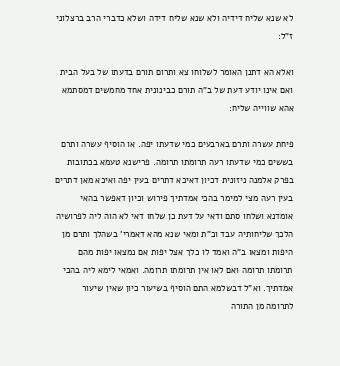לא שנא שליח דידיה ולא שנא שליח דידה ושלא כדברי הרב ברצלוני ז"ל:

ואלא הא דתנן האומר לשלוחו צא ותרום תורם בדעתו של בעל הבית ואם אינו יודע דעת של ב"ה תורם כבינונית אחד מחמשים דמסתמא אהא שווייה שליח:

פיחת עשרה ותרם בארבעים כמי שדעתו יפה. או הוסיף עשרה ותרם בששים כמי שדעתו רעה תרומתו תרומה. פרישנא טעמא בכתובות בפרק אלמנה ניזונית דכיון דאיכא דתרים בעין יפה ואיכא מאן דתרים בעין רעה מצי למימר בהכי אמדתיך פירוש וכיון דאפשר בהאי אומדנא ושלחו סתם ודאי על דעת כן שלחו דאי לא הוה ליה לפרושיה הלכך שליחותיה עבד וכ"ת ומאי שנא מהא דאמרי' בשהלך ותרם מן היפות ומצאו ב"ה ואמד לו כלך אצל יפות אם נמצאו יפות מהם תרומתו תרומה ואם לאו אין תרומתו תרומה. ואמאי לימא ליה בהכי אמדתיך. וא"ל דבשלמא התם הוסיף בשיעור כיון שאין שיעור לתרומה מן התורה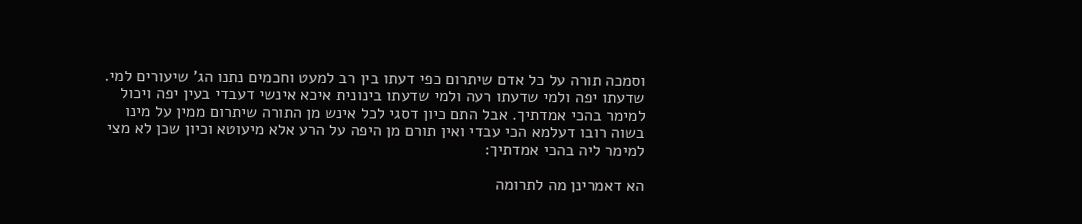וסמכה תורה על כל אדם שיתרום כפי דעתו בין רב למעט וחכמים נתנו הג' שיעורים למי. שדעתו יפה ולמי שדעתו רעה ולמי שדעתו בינונית איכא אינשי דעבדי בעין יפה ויכול למימר בהכי אמדתיך. אבל התם כיון דסגי לכל אינש מן התורה שיתרום ממין על מינו בשוה רובו דעלמא הכי עבדי ואין תורם מן היפה על הרע אלא מיעוטא וכיון שכן לא מצי למימר ליה בהכי אמדתיך:

הא דאמרינן מה לתרומה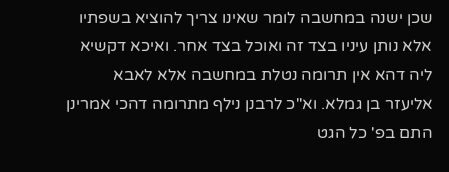שכן ישנה במחשבה לומר שאינו צריך להוציא בשפתיו אלא נותן עיניו בצד זה ואוכל בצד אחר. ואיכא דקשיא ליה דהא אין תרומה נטלת במחשבה אלא לאבא אליעזר בן גמלא. וא"כ לרבנן נילף מתרומה דהכי אמרינן התם בפ' כל הגט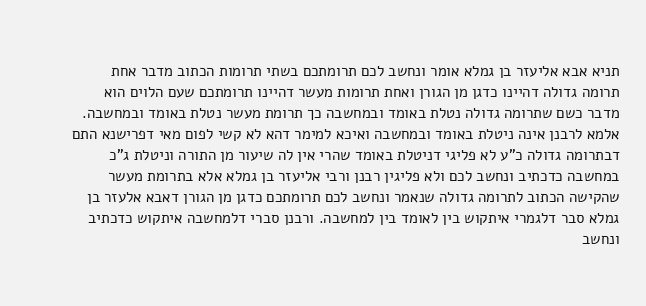תניא אבא אליעזר בן גמלא אומר ונחשב לכם תרומתכם בשתי תרומות הכתוב מדבר אחת תרומה גדולה דהיינו כדגן מן הגורן ואחת תרומות מעשר דהיינו תרומתכם שעם הלוים הוא מדבר כשם שתרומה גדולה נטלת באומד ובמחשבה כך תרומת מעשר נטלת באומד ובמחשבה. אלמא לרבנן אינה ניטלת באומד ובמחשבה ואיכא למימר דהא לא קשי לפום מאי דפרישנא התם דבתרומה גדולה כ"ע לא פליגי דניטלת באומד שהרי אין לה שיעור מן התורה וניטלת ג"כ במחשבה כדכתיב ונחשב לכם ולא פליגין רבנן ורבי אליעזר בן גמלא אלא בתרומת מעשר שהקישה הכתוב לתרומה גדולה שנאמר ונחשב לכם תרומתכם כדגן מן הגורן דאבא אלעזר בן גמלא סבר דלגמרי איתקוש בין לאומד בין למחשבה. ורבנן סברי דלמחשבה איתקוש כדכתיב ונחשב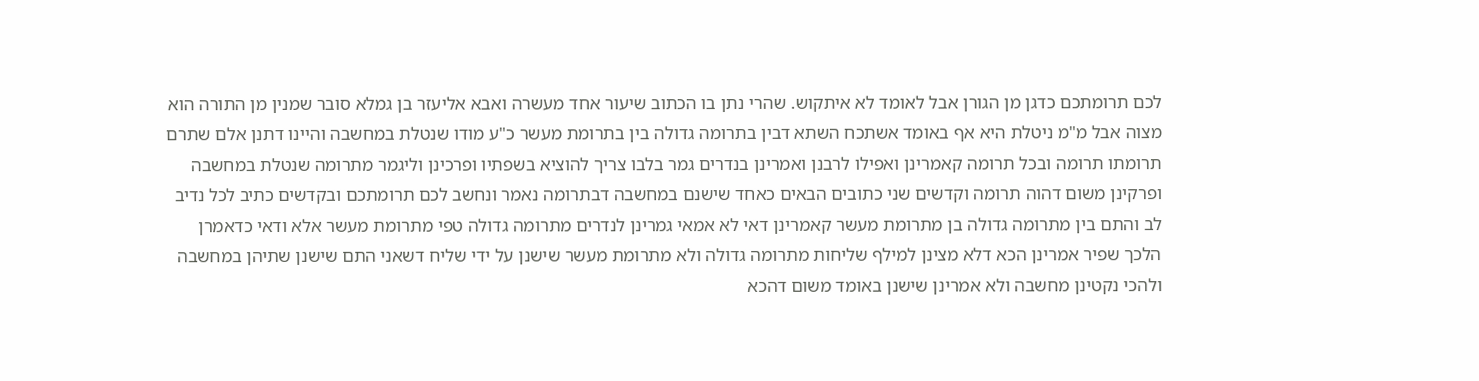לכם תרומתכם כדגן מן הגורן אבל לאומד לא איתקוש. שהרי נתן בו הכתוב שיעור אחד מעשרה ואבא אליעזר בן גמלא סובר שמנין מן התורה הוא מצוה אבל מ"מ ניטלת היא אף באומד אשתכח השתא דבין בתרומה גדולה בין בתרומת מעשר כ"ע מודו שנטלת במחשבה והיינו דתנן אלם שתרם תרומתו תרומה ובכל תרומה קאמרינן ואפילו לרבנן ואמרינן בנדרים גמר בלבו צריך להוציא בשפתיו ופרכינן וליגמר מתרומה שנטלת במחשבה ופרקינן משום דהוה תרומה וקדשים שני כתובים הבאים כאחד שישנם במחשבה דבתרומה נאמר ונחשב לכם תרומתכם ובקדשים כתיב לכל נדיב לב והתם בין מתרומה גדולה בן מתרומת מעשר קאמרינן דאי לא אמאי גמרינן לנדרים מתרומה גדולה טפי מתרומת מעשר אלא ודאי כדאמרן הלכך שפיר אמרינן הכא דלא מצינן למילף שליחות מתרומה גדולה ולא מתרומת מעשר שישנן על ידי שליח דשאני התם שישנן שתיהן במחשבה ולהכי נקטינן מחשבה ולא אמרינן שישנן באומד משום דהכא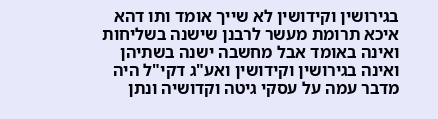בגירושין וקידושין לא שייך אומד ותו דהא איכא תרומת מעשר לרבנן שישנה בשליחות ואינה באומד אבל מחשבה ישנה בשתיהן ואינה בגירושין וקידושין ואע"ג דקי"ל היה מדבר עמה על עסקי גיטה וקדושיה ונתן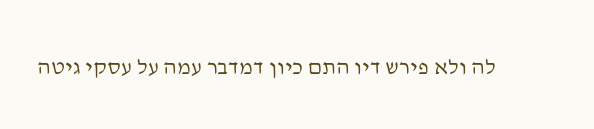לה ולא פירש דיו התם כיון דמדבר עמה על עסקי גיטה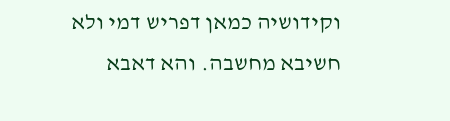וקידושיה כמאן דפריש דמי ולא חשיבא מחשבה. והא דאבא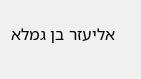אליעזר בן גמלא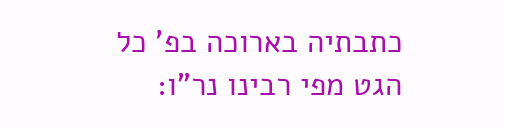כתבתיה בארוכה בפ' כל הגט מפי רבינו נר"ו: